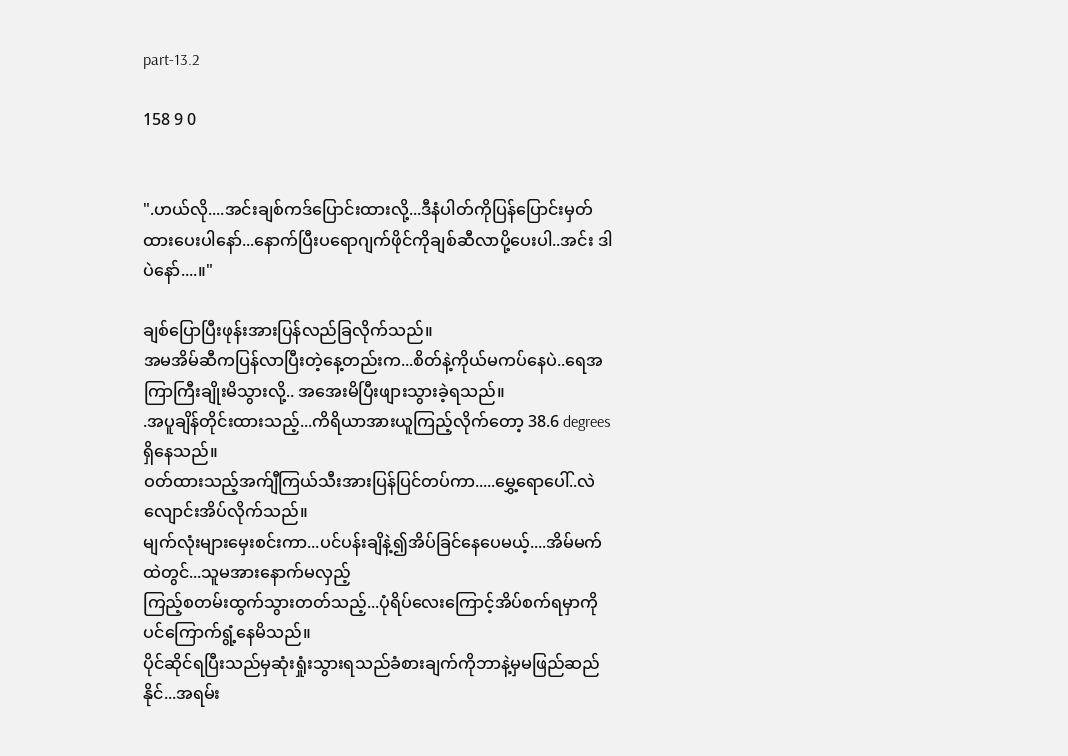part-13.2

158 9 0


".ဟယ်လို....အင်းချစ်ကဒ်ပြောင်းထားလို့...ဒီနံပါတ်ကိုပြန်ပြောင်းမှတ်ထားပေးပါနော်...နောက်ပြီးပရောဂျက်ဖိုင်ကိုချစ်ဆီလာပို့ပေးပါ..အင်း ဒါပဲနော်....။"

ချစ်ပြောပြီးဖုန်းအားပြန်လည်ခြလိုက်သည်။
အမအိမ်ဆီကပြန်လာပြီးတဲ့နေ့တည်းက...စိတ်နဲ့ကိုယ်မကပ်နေပဲ..ရေအကြာကြီးချိုးမိသွားလို့.. အအေးမိပြီးဖျားသွားခဲ့ရသည်။
.အပူချိန်တိုင်းထားသည့်...ကိရိယာအားယူကြည့်လိုက်တော့ 38.6 degrees ရှိနေသည်။
ဝတ်ထားသည့်အက်ျီကြယ်သီးအားပြန်ပြင်တပ်ကာ.....မွှေ့ရောပေါ်..လဲလျောင်းအိပ်လိုက်သည်။
မျက်လုံးများမှေးစင်းကာ...ပင်ပန်းချိနဲ့၍အိပ်ခြင်နေပေမယ့်....အိမ်မက်ထဲတွင်...သူမအားနောက်မလှည့်
ကြည့်စတမ်းထွက်သွားတတ်သည့်...ပုံရိပ်လေးကြောင့်အိပ်စက်ရမှာကိုပင်ကြောက်ရွံ့နေမိသည်။
ပိုင်ဆိုင်ရပြီးသည်မှဆုံးရှုံးသွားရသည်ခံစားချက်ကိုဘာနဲ့မှမဖြည်ဆည်နိုင်...အရမ်း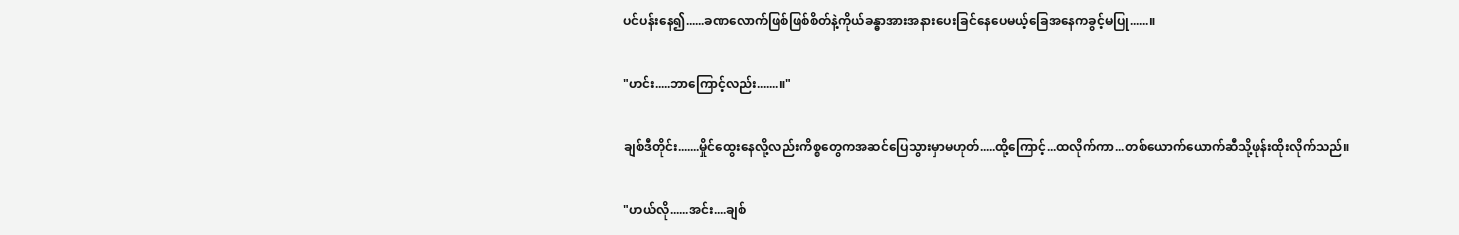ပင်ပန်းနေ၍......ခဏလောက်ဖြစ်ဖြစ်စိတ်နဲ့ကိုယ်ခန္ဓာအားအနားပေးခြင်နေပေမယ့်ခြေအနေကခွင့်မပြု......။

"ဟင်း.....ဘာကြောင့်လည်း.......။"

ချစ်ဒီတိုင်း.......မှိုင်ထွေးနေလို့လည်းကိစ္စတွေကအဆင်ပြေသွားမှာမဟုတ်.....ထို့ကြောင့်...ထလိုက်ကာ...တစ်ယောက်ယောက်ဆီသို့ဖုန်းထိုးလိုက်သည်။

"ဟယ်လို......အင်း....ချစ်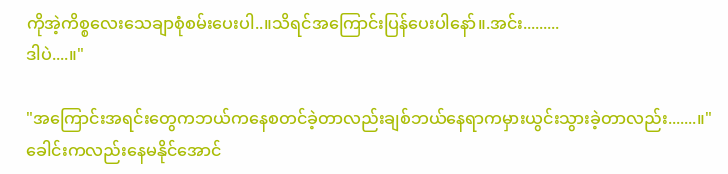ကိုအဲ့ကိစ္စလေးသေချာစုံစမ်းပေးပါ..။သိရင်အကြောင်းပြန်ပေးပါနော်။.အင်း.........
ဒါပဲ....။"

"အကြောင်းအရင်းတွေကဘယ်ကနေစတင်ခဲ့တာလည်းချစ်ဘယ်နေရာကမှားယွင်းသွားခဲ့တာလည်း.......။"
ခေါင်းကလည်းနေမနိုင်အောင်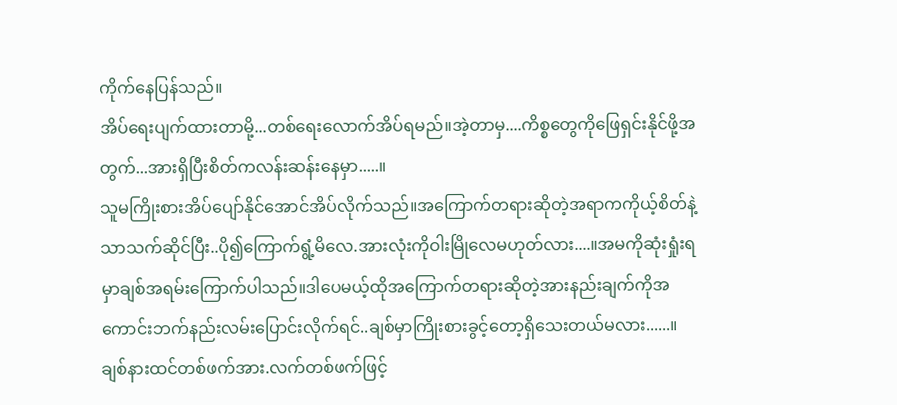ကိုက်နေပြန်သည်။
အိပ်ရေးပျက်ထားတာမို့...တစ်ရေးလောက်အိပ်ရမည်။အဲ့တာမှ....ကိစ္စတွေကိုဖြေရှင်းနိုင်ဖို့အတွက်...အားရှိပြီးစိတ်ကလန်းဆန်းနေမှာ.....။
သူမကြိုးစားအိပ်ပျော်နိုင်အောင်အိပ်လိုက်သည်။အကြောက်တရားဆိုတဲ့အရာကကိုယ့်စိတ်နဲ့သာသက်ဆိုင်ပြီး..ပို၍ကြောက်ရွံ့မိလေ.အားလုံးကိုဝါးမြိုလေမဟုတ်လား....။အမကိုဆုံးရှုံးရမှာချစ်အရမ်းကြောက်ပါသည်။ဒါပေမယ့်ထိုအကြောက်တရားဆိုတဲ့အားနည်းချက်ကိုအကောင်းဘက်နည်းလမ်းပြောင်းလိုက်ရင်..ချစ်မှာကြိုးစားခွင့်တော့ရှိသေးတယ်မလား......။
ချစ်နားထင်တစ်ဖက်အား.လက်တစ်ဖက်ဖြင့်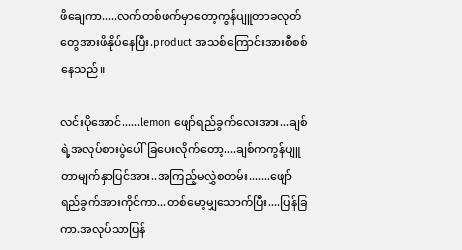ဖိချေကာ.....လက်တစ်ဖက်မှာတော့ကွန်ပျူတာခလုတ်တွေအားဖိနိုပ်နေပြီး.product အသစ်ကြောင်းအားစီစစ်နေသည်။

လင်းပိုအောင်......lemon ဖျော်ရည်ခွက်လေးအား...ချစ်ရဲ့အလုပ်စားပွဲပေါ်ခြပေးလိုက်တော့....ချစ်ကကွန်ပျူတာမျက်နှာပြင်အား..အကြည့်မလွှဲစတမ်း.......ဖျော်ရည်ခွက်အားကိုင်ကာ...တစ်မော့မျှသောက်ပြီး....ပြန်ခြကာ.အလုပ်သာပြန်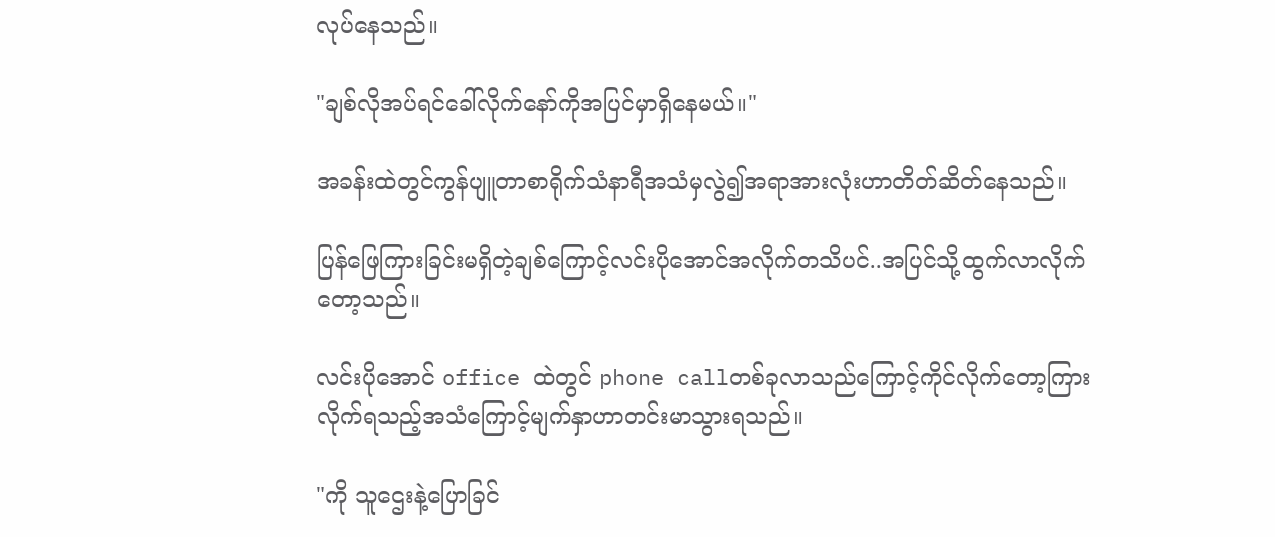လုပ်နေသည်။

"ချစ်လိုအပ်ရင်ခေါ်လိုက်နော်ကိုအပြင်မှာရှိနေမယ်။"

အခန်းထဲတွင်ကွန်ပျူတာစာရိုက်သံနာရီအသံမှလွဲ၍အရာအားလုံးဟာတိတ်ဆိတ်နေသည်။

ပြန်ဖြေကြားခြင်းမရှိတဲ့ချစ်ကြောင့်လင်းပိုအောင်အလိုက်တသိပင်..အပြင်သို့ထွက်လာလိုက်တော့သည်။

လင်းပိုအောင် office ထဲတွင် phone callတစ်ခုလာသည်ကြောင့်ကိုင်လိုက်တော့ကြားလိုက်ရသည့်အသံကြောင့်မျက်နှာဟာတင်းမာသွားရသည်။

"ကို သူဌေးနဲ့ပြောခြင်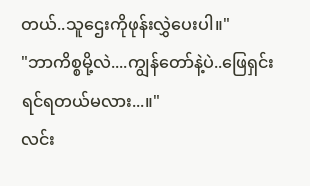တယ်..သူဌေးကိုဖုန်းလွှဲပေးပါ။"
"ဘာကိစ္စမို့လဲ....ကျွန်တော်နဲ့ပဲ..ဖြေရှင်းရင်ရတယ်မလား...။"
လင်း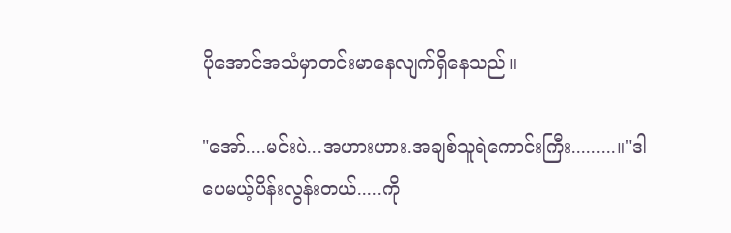ပိုအောင်အသံမှာတင်းမာနေလျက်ရှိနေသည်။

"အော်....မင်းပဲ...အဟားဟား.အချစ်သူရဲကောင်းကြီး.........။"ဒါပေမယ့်ပိန်းလွန်းတယ်.....ကို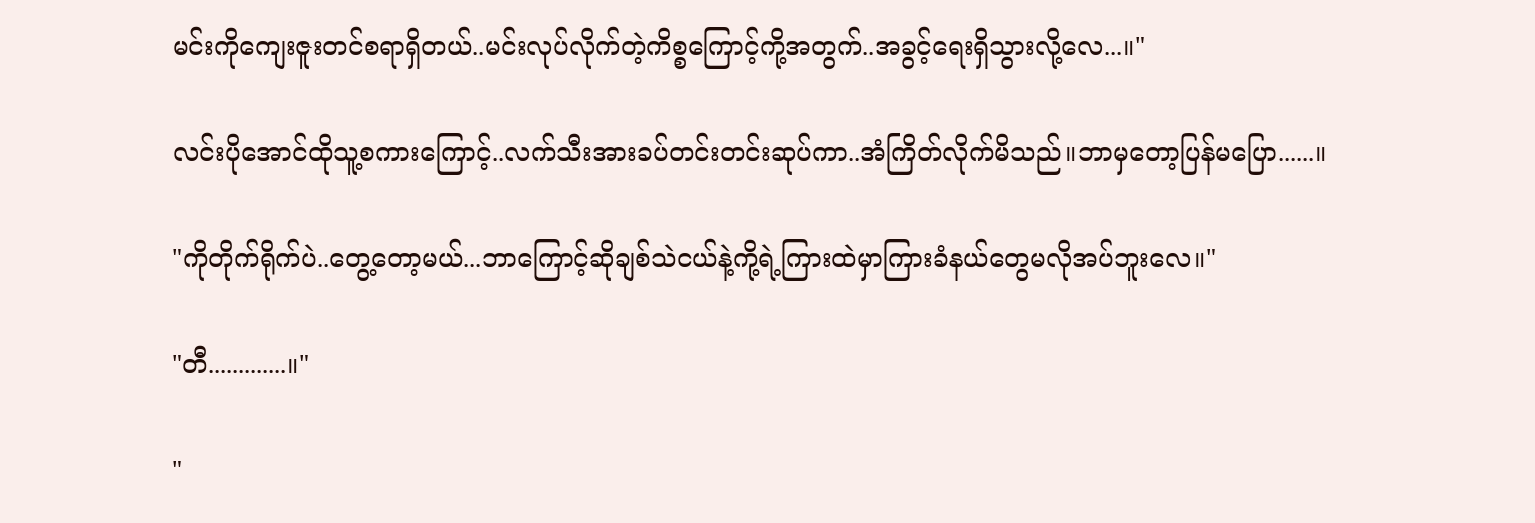မင်းကိုကျေးဇူးတင်စရာရှိတယ်..မင်းလုပ်လိုက်တဲ့ကိစ္စကြောင့်ကို့အတွက်..အခွင့်ရေးရှိသွားလို့လေ...။"

လင်းပိုအောင်ထိုသူ့စကားကြောင့်..လက်သီးအားခပ်တင်းတင်းဆုပ်ကာ..အံကြိတ်လိုက်မိသည်။ဘာမှတော့ပြန်မပြော......။

"ကိုတိုက်ရိုက်ပဲ..တွေ့တော့မယ်...ဘာကြောင့်ဆိုချစ်သဲငယ်နဲ့ကို့ရဲ့ကြားထဲမှာကြားခံနယ်တွေမလိုအပ်ဘူးလေ။"

"တီ.............။"

"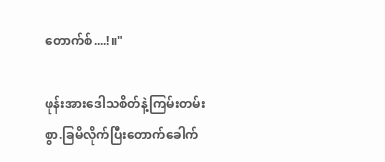တောက်စ်....!။"

ဖုန်းအားဒေါသစိတ်နဲ့ကြမ်းတမ်းစွာ.ခြမိလိုက်ပြီးတောက်ခေါက်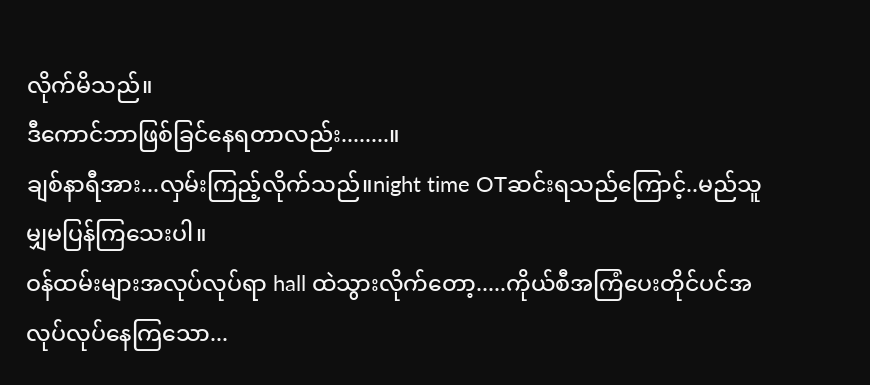လိုက်မိသည်။
ဒီကောင်ဘာဖြစ်ခြင်နေရတာလည်း........။
ချစ်နာရီအား...လှမ်းကြည့်လိုက်သည်။night time OTဆင်းရသည်ကြောင့်..မည်သူမျှမပြန်ကြသေးပါ။
ဝန်ထမ်းများအလုပ်လုပ်ရာ hall ထဲသွားလိုက်တော့.....ကိုယ်စီအကြံပေးတိုင်ပင်အလုပ်လုပ်နေကြသော...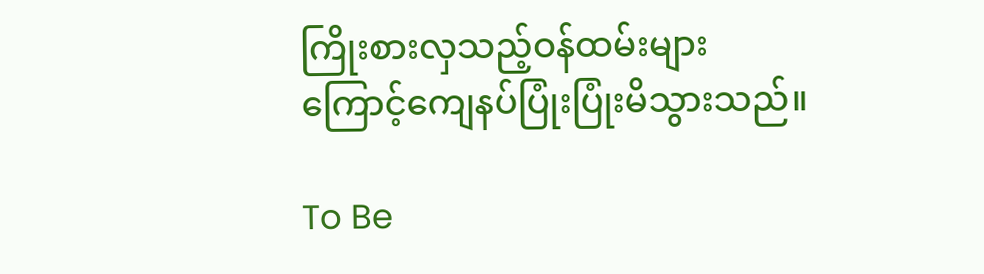ကြိုးစားလှသည့်ဝန်ထမ်းများကြောင့်ကျေနပ်ပြုံးပြုံးမိသွားသည်။

To Be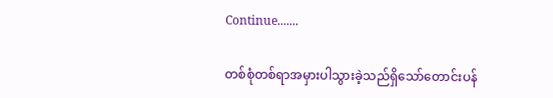Continue.......

တစ်စုံတစ်ရာအမှားပါသွားခဲ့သည်ရှိသော်တောင်းပန်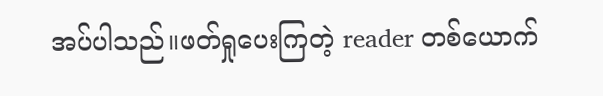အပ်ပါသည်။ဖတ်ရှုပေးကြတဲ့ reader တစ်ယောက်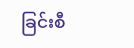ခြင်းစီ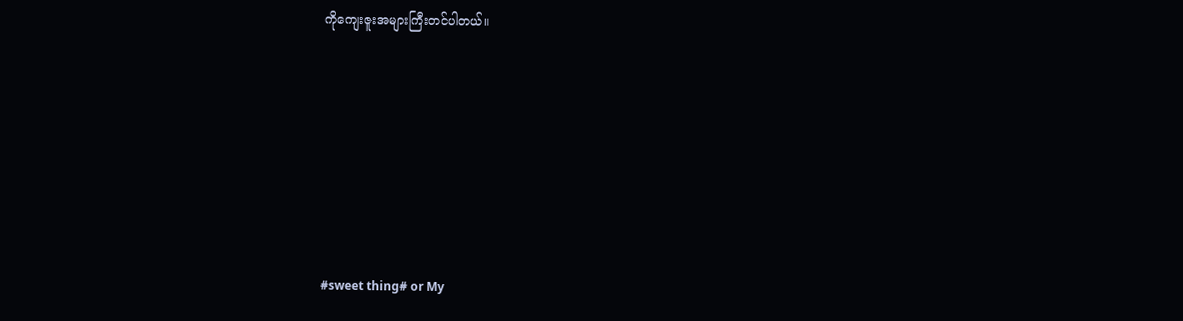ကိုကျေးဇူးအများကြီးတင်ပါတယ်။









#sweet thing# or My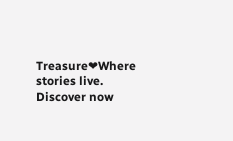Treasure❤Where stories live. Discover now